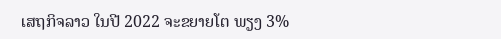ເສຖກິຈລາວ ໃນປີ 2022 ຈະຂຍາຍໂຕ ພຽງ 3%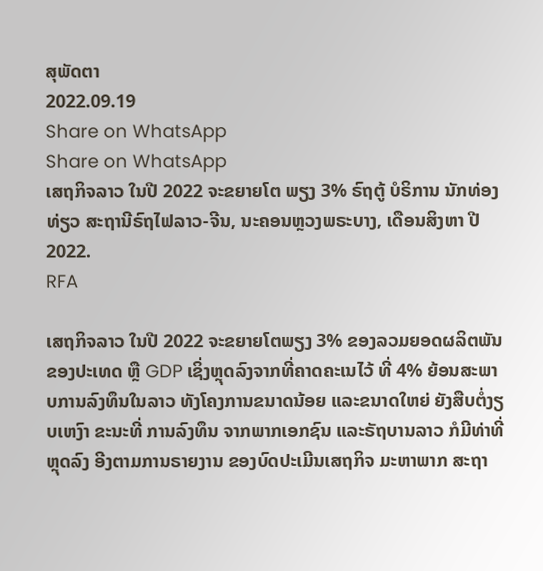ສຸພັດຕາ
2022.09.19
Share on WhatsApp
Share on WhatsApp
ເສຖກິຈລາວ ໃນປີ 2022 ຈະຂຍາຍໂຕ ພຽງ 3% ຣົຖຕູ້ ບໍຣິການ ນັກທ່ອງທ່ຽວ ສະຖານີຣົຖໄຟລາວ-ຈີນ, ນະຄອນຫຼວງພຣະບາງ, ເດືອນສິງຫາ ປີ 2022.
RFA

ເສຖກິຈລາວ ໃນປີ 2022 ຈະຂຍາຍໂຕພຽງ 3% ຂອງລວມຍອດຜລິຕພັນ ຂອງປະເທດ ຫຼື GDP ເຊິ່ງຫຼຸດລົງຈາກທີ່ຄາດຄະເນໄວ້ ທີ່ 4% ຍ້ອນສະພາບການລົງທຶນໃນລາວ ທັງໂຄງການຂນາດນ້ອຍ ແລະຂນາດໃຫຍ່ ຍັງສືບຕໍ່ງຽບເຫງົາ ຂະນະທີ່ ການລົງທຶນ ຈາກພາກເອກຊົນ ແລະຣັຖບານລາວ ກໍມີທ່າທີ່ຫຼຸດລົງ ອີງຕາມການຣາຍງານ ຂອງບົດປະເມີນເສຖກິຈ ມະຫາພາກ ສະຖາ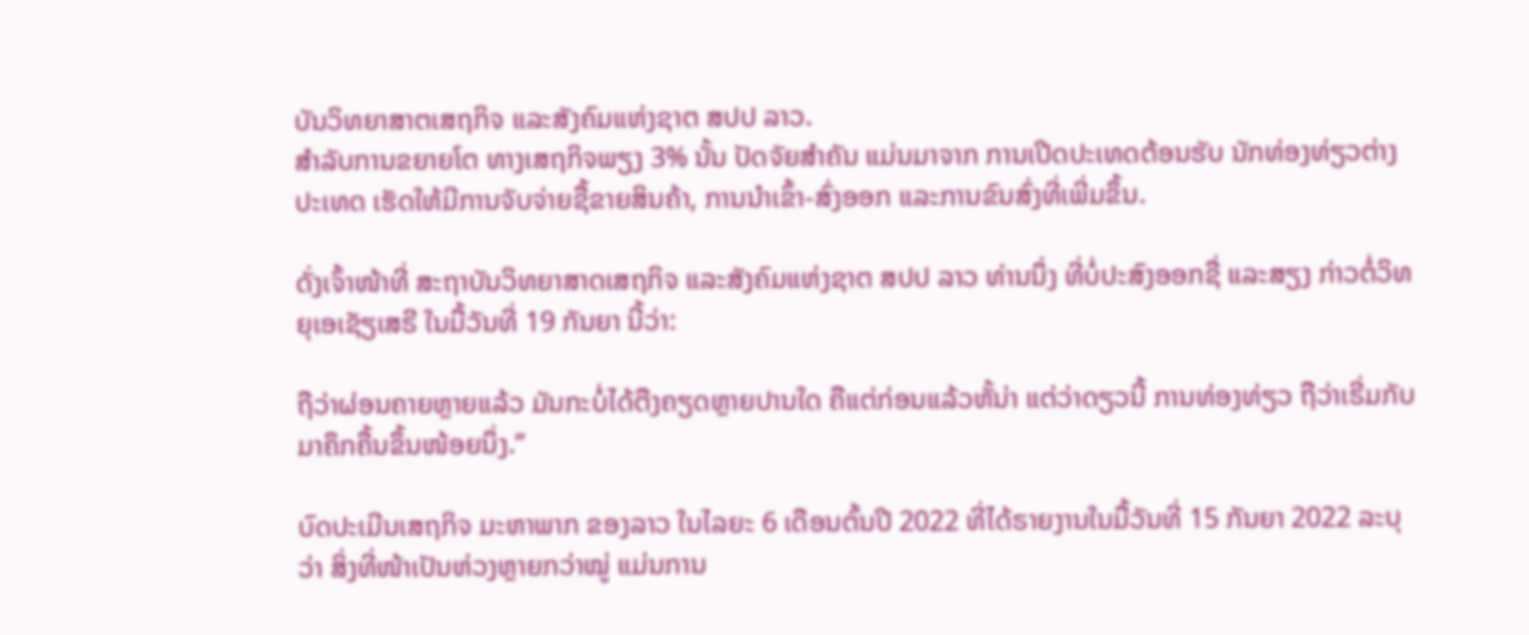ບັນວິທຍາສາຕເສຖກິຈ ແລະສັງຄົມແຫ່ງຊາຕ ສປປ ລາວ.
ສໍາລັບການຂຍາຍໂຕ ທາງເສຖກິຈພຽງ 3% ນັ້ນ ປັດຈັຍສໍາຄັນ ແມ່ນມາຈາກ ການເປີດປະເທດຕ້ອນຮັບ ນັກທ່ອງທ່ຽວຕ່າງປະເທດ ເຮັດໃຫ້ມີການຈັບຈ່າຍຊື້ຂາຍສິນຄ້າ, ການນໍາເຂົ້າ-ສົ່ງອອກ ແລະການຂົນສົ່ງທີ່ເພີ່ມຂຶ້ນ.

ດັ່ງເຈົ້າໜ້າທີ່ ສະຖາບັນວິທຍາສາດເສຖກິຈ ແລະສັງຄົມແຫ່ງຊາຕ ສປປ ລາວ ທ່ານນຶ່ງ ທີ່ບໍ່ປະສົງອອກຊື່ ແລະສຽງ ກ່າວຕໍ່ວິທຍຸເອເຊັຽເສຣີ ໃນມື້ວັນທີ່ 19 ກັນຍາ ນີ້ວ່າ:

ຖືວ່າຜ່ອນຄາຍຫຼາຍແລ້ວ ມັນກະບໍ່ໄດ້ຕືງຄຽດຫຼາຍປານໃດ ຄືແຕ່ກ່ອນແລ້ວຫັ້ນ່າ ແຕ່ວ່າດຽວນີ້ ການທ່ອງທ່ຽວ ຖືວ່າເຣີ່ມກັບມາຄຶກຄື້ນຂຶ້ນໜ້ອຍນຶ່ງ.”

ບົດປະເມີນເສຖກິຈ ມະຫາພາກ ຂອງລາວ ໃນໄລຍະ 6 ເດືອນຕົ້ນປີ 2022 ທີ່ໄດ້ຣາຍງານໃນມື້ວັນທີ່ 15 ກັນຍາ 2022 ລະບຸວ່າ ສິ່ງທີ່ໜ້າເປັນຫ່ວງຫຼາຍກວ່າໝູ່ ແມ່ນການ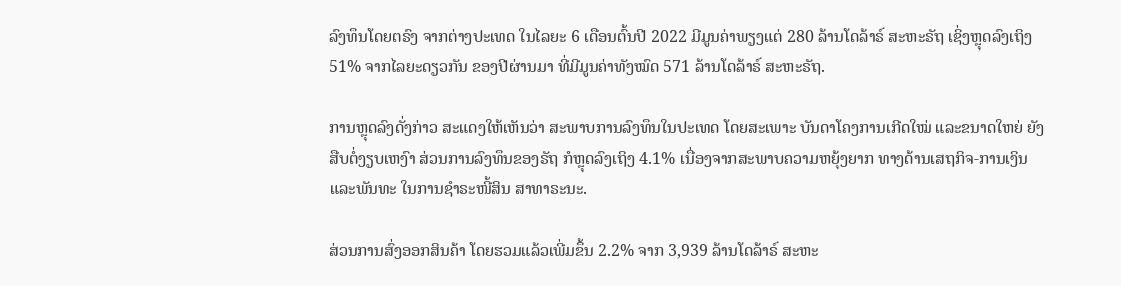ລົງທຶນໂດຍຕຣົງ ຈາກຕ່າງປະເທດ ໃນໄລຍະ 6 ເດືອນຕົ້ນປີ 2022 ມີມູນຄ່າພຽງແຕ່ 280 ລ້ານໂດລ້າຣ໌ ສະຫະຣັຖ ເຊິ່ງຫຼຸດລົງເຖິງ 51% ຈາກໄລຍະດຽວກັນ ຂອງປີຜ່ານມາ ທີ່ມີມູນຄ່າທັງໝົດ 571 ລ້ານໂດລ້າຣ໌ ສະຫະຣັຖ.

ການຫຼຸດລົງດັ່ງກ່າວ ສະແດງໃຫ້ເຫັນວ່າ ສະພາບການລົງທຶນໃນປະເທດ ໂດຍສະເພາະ ບັນດາໂຄງການເກີດໃໝ່ ແລະຂນາດໃຫຍ່ ຍັງສືບຕໍ່ງຽບເຫງົາ ສ່ວນການລົງທຶນຂອງຣັຖ ກໍຫຼຸດລົງເຖິງ 4.1% ເນື່ອງຈາກສະພາບຄວາມຫຍຸ້ງຍາກ ທາງດ້ານເສຖກິຈ-ການເງິນ ແລະພັນທະ ໃນການຊໍາຣະໜີ້ສິນ ສາທາຣະນະ.

ສ່ວນການສົ່ງອອກສິນຄ້າ ໂດຍຮວມແລ້ວເພີ່ມຂຶ້ນ 2.2% ຈາກ 3,939 ລ້ານໂດລ້າຣ໌ ສະຫະ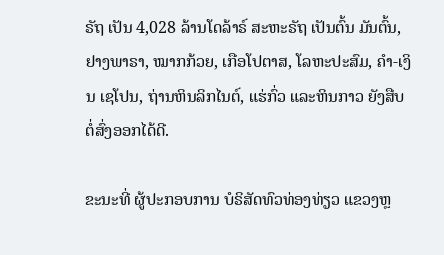ຣັຖ ເປັນ 4,028 ລ້ານໂດລ້າຣ໌ ສະຫະຣັຖ ເປັນຕົ້ນ ມັນຕົ້ນ, ຢາງພາຣາ, ໝາກກ້ວຍ, ເກືອໂປຕາສ, ໂລຫະປະສົມ, ຄໍາ-ເງິນ ເຊໂປນ, ຖ່ານຫິນລິກໄນຕ໌, ແຮ່ກົ່ວ ແລະຫິນກາວ ຍັງສືບຕໍ່ສົ່ງອອກໄດ້ດີ.

ຂະນະທີ່ ຜູ້ປະກອບການ ບໍຣິສັດທົວທ່ອງທ່ຽວ ແຂວງຫຼ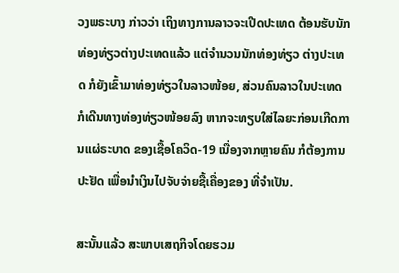ວງພຣະບາງ ກ່າວວ່າ ເຖິງທາງການລາວຈະເປີດປະເທດ ຕ້ອນຮັບນັກທ່ອງທ່ຽວຕ່າງປະເທດແລ້ວ ແຕ່ຈໍານວນນັກທ່ອງທ່ຽວ ຕ່າງປະເທດ ກໍຍັງເຂົ້າມາທ່ອງທ່ຽວໃນລາວໜ້ອຍ, ສ່ວນຄົນລາວໃນປະເທດ ກໍເດີນທາງທ່ອງທ່ຽວໜ້ອຍລົງ ຫາກຈະທຽບໃສ່ໄລຍະກ່ອນເກີດການແຜ່ຣະບາດ ຂອງເຊື້ອໂຄວິດ-19 ເນື່ອງຈາກຫຼາຍຄົນ ກໍຕ້ອງການປະຢັດ ເພື່ອນໍາເງິນໄປຈັບຈ່າຍຊື້ເຄື່ອງຂອງ ທີ່ຈໍາເປັນ.

ສະນັ້ນແລ້ວ ສະພາບເສຖກິຈໂດຍຮວມ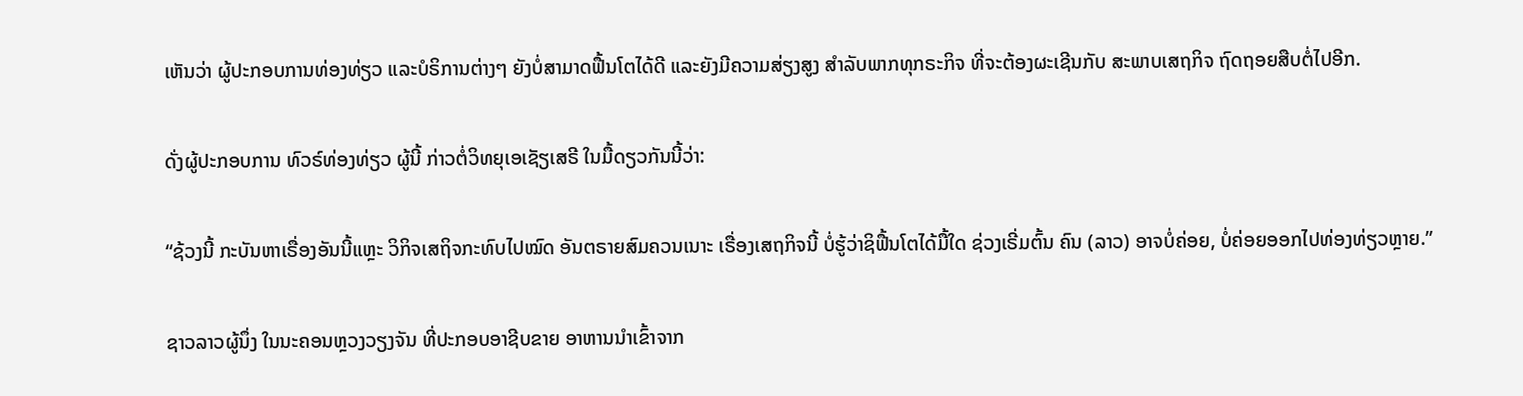ເຫັນວ່າ ຜູ້ປະກອບການທ່ອງທ່ຽວ ແລະບໍຣິການຕ່າງໆ ຍັງບໍ່ສາມາດຟື້ນໂຕໄດ້ດີ ແລະຍັງມີຄວາມສ່ຽງສູງ ສໍາລັບພາກທຸກຣະກິຈ ທີ່ຈະຕ້ອງຜະເຊີນກັບ ສະພາບເສຖກິຈ ຖົດຖອຍສືບຕໍ່ໄປອີກ.

ດັ່ງຜູ້ປະກອບການ ທົວຣ໌ທ່ອງທ່ຽວ ຜູ້ນີ້ ກ່າວຕໍ່ວິທຍຸເອເຊັຽເສຣີ ໃນມື້ດຽວກັນນີ້ວ່າ:

“ຊ້ວງນີ້ ກະບັນຫາເຣື່ອງອັນນີ້ແຫຼະ ວິກິຈເສຖິຈກະທົບໄປໝົດ ອັນຕຣາຍສົມຄວນເນາະ ເຣື່ອງເສຖກິຈນີ້ ບໍ່ຮູ້ວ່າຊິຟື້ນໂຕໄດ້ມື້ໃດ ຊ່ວງເຣີ່ມຕົ້ນ ຄົນ (ລາວ) ອາຈບໍ່ຄ່ອຍ, ບໍ່ຄ່ອຍອອກໄປທ່ອງທ່ຽວຫຼາຍ.”

ຊາວລາວຜູ້ນຶ່ງ ໃນນະຄອນຫຼວງວຽງຈັນ ທີ່ປະກອບອາຊີບຂາຍ ອາຫານນໍາເຂົ້າຈາກ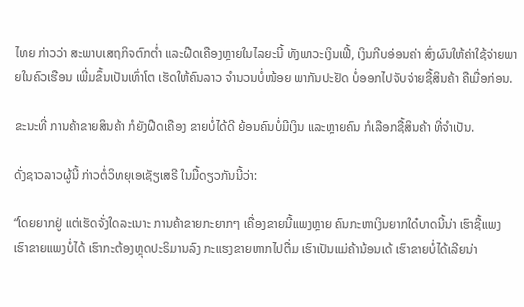ໄທຍ ກ່າວວ່າ ສະພາບເສຖກິຈຕົກຕໍ່າ ແລະຝືດເຄືອງຫຼາຍໃນໄລຍະນີ້ ທັງພາວະເງິນເຟີ້, ເງິນກີບອ່ອນຄ່າ ສົ່ງຜົນໃຫ້ຄ່າໃຊ້ຈ່າຍພາຍໃນຄົວເຮືອນ ເພີ່ມຂຶ້ນເປັນເທົ່າໂຕ ເຮັດໃຫ້ຄົນລາວ ຈໍານວນບໍ່ໜ້ອຍ ພາກັນປະຢັດ ບໍ່ອອກໄປຈັບຈ່າຍຊື້ສິນຄ້າ ຄືເມື່ອກ່ອນ.

ຂະນະທີ່ ການຄ້າຂາຍສິນຄ້າ ກໍຍັງຝືດເຄືອງ ຂາຍບໍ່ໄດ້ດີ ຍ້ອນຄົນບໍ່ມີເງິນ ແລະຫຼາຍຄົນ ກໍເລືອກຊື້ສິນຄ້າ ທີ່ຈໍາເປັນ.

ດັ່ງຊາວລາວຜູ້ນີ້ ກ່າວຕໍ່ວິທຍຸເອເຊັຽເສຣີ ໃນມື້ດຽວກັນນີ້ວ່າ:

“ໂດຍຍາກຢູ່ ແຕ່ເຮັດຈັ່ງໃດລະເນາະ ການຄ້າຂາຍກະຍາກໆ ເຄື່ອງຂາຍນີ້ແພງຫຼາຍ ຄົນກະຫາເງິນຍາກໃດ໋ບາດນີ້ນ່າ ເຮົາຊື້ແພງ ເຮົາຂາຍແພງບໍ່ໄດ້ ເຮົາກະຕ້ອງຫຼຸດປະຣິມານລົງ ກະແຮງຂາຍຫາກໄປຕື່ມ ເຮົາເປັນແມ່ຄ້ານ້ອນເດ້ ເຮົາຂາຍບໍ່ໄດ້ເລີຍນ່າ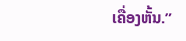ເຄື່ອງຫັ້ນ.”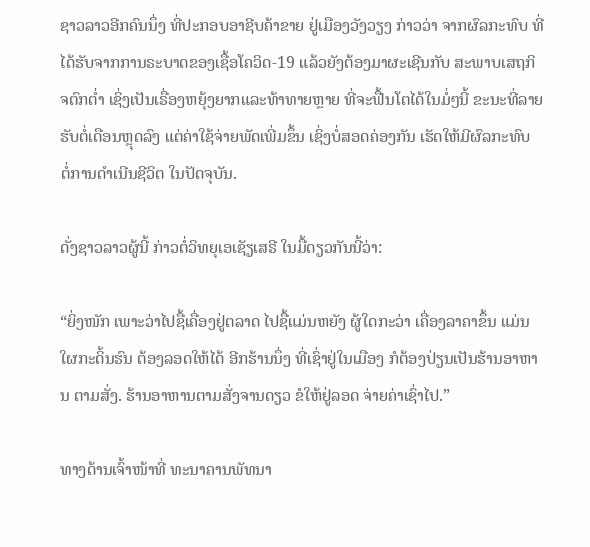ຊາວລາວອີກຄົນນຶ່ງ ທີ່ປະກອບອາຊີບຄ້າຂາຍ ຢູ່ເມືອງວັງວຽງ ກ່າວວ່າ ຈາກຜົລກະທົບ ທີ່ໄດ້ຮັບຈາກການຣະບາດຂອງເຊື້ອໂຄວິດ-19 ແລ້ວຍັງຕ້ອງມາຜະເຊີນກັບ ສະພາບເສຖກິຈຕົກຕໍ່າ ເຊິ່ງເປັນເຣື່ອງຫຍຸ້ງຍາກແລະທ້າທາຍຫຼາຍ ທີ່ຈະຟື້ນໂຕໄດ້ໃນມໍ່ໆນີ້ ຂະນະທີ່ລາຍຮັບຕໍ່ເດືອນຫຼຸດລົງ ແຕ່ຄ່າໃຊ້ຈ່າຍພັດເພີ່ມຂຶ້ນ ເຊິ່ງບໍ່ສອດຄ່ອງກັນ ເຮັດໃຫ້ມີຜົລກະທົບ ຕໍ່ການດໍາເນີນຊີວິຕ ໃນປັດຈຸບັນ.

ດັ່ງຊາວລາວຜູ້ນີ້ ກ່າວຕໍ່ວິທຍຸເອເຊັຽເສຣີ ໃນມື້ດຽວກັນນີ້ວ່າ:

“ຍິ່ງໜັກ ເພາະວ່າໄປຊື້ເຄື່ອງຢູ່ຕລາດ ໄປຊື້ແມ່ນຫຍັງ ຜູ້ໃດກະວ່າ ເຄື່ອງລາຄາຂຶ້ນ ແມ່ນໃຜກະດິ້ນຮົນ ຕ້ອງລອດໃຫ້ໄດ້ ອີກຮ້ານນຶ່ງ ທີ່ເຊົ່າຢູ່ໃນເມືອງ ກໍຕ້ອງປ່ຽນເປັນຮ້ານອາຫານ ຕາມສັ່ງ. ຮ້ານອາຫານຕາມສັ່ງຈານດຽວ ຂໍໃຫ້ຢູ່ລອດ ຈ່າຍຄ່າເຊົ່າໄປ.”

ທາງດ້ານເຈົ້າໜ້າທີ່ ທະນາຄານພັທນາ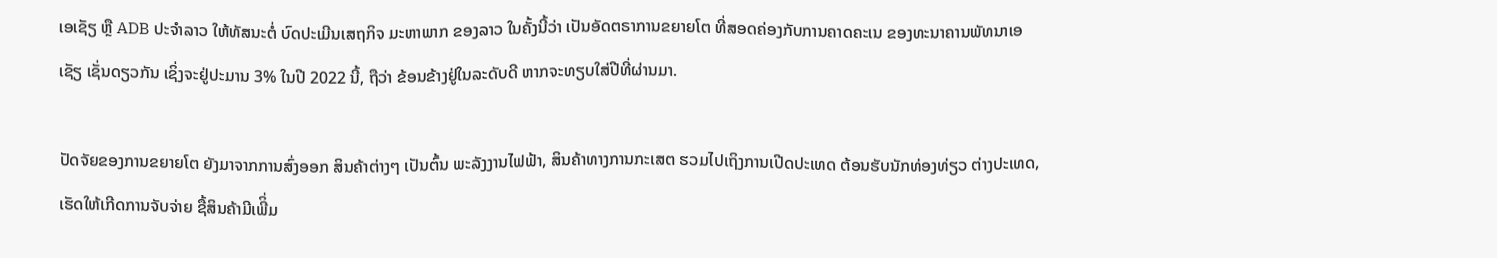ເອເຊັຽ ຫຼື ADB ປະຈໍາລາວ ໃຫ້ທັສນະຕໍ່ ບົດປະເມີນເສຖກິຈ ມະຫາພາກ ຂອງລາວ ໃນຄັ້ງນີ້ວ່າ ເປັນອັດຕຣາການຂຍາຍໂຕ ທີ່ສອດຄ່ອງກັບການຄາດຄະເນ ຂອງທະນາຄານພັທນາເອເຊັຽ ເຊັ່ນດຽວກັນ ເຊິ່ງຈະຢູ່ປະມານ 3% ໃນປີ 2022 ນີ້, ຖືວ່າ ຂ້ອນຂ້າງຢູ່ໃນລະດັບດີ ຫາກຈະທຽບໃສ່ປີທີ່ຜ່ານມາ.

ປັດຈັຍຂອງການຂຍາຍໂຕ ຍັງມາຈາກການສົ່ງອອກ ສິນຄ້າຕ່າງໆ ເປັນຕົ້ນ ພະລັງງານໄຟຟ້າ, ສິນຄ້າທາງການກະເສຕ ຮວມໄປເຖິງການເປີດປະເທດ ຕ້ອນຮັບນັກທ່ອງທ່ຽວ ຕ່າງປະເທດ, ເຮັດໃຫ້ເກີດການຈັບຈ່າຍ ຊື້ສິນຄ້າມີເພີິ່ມ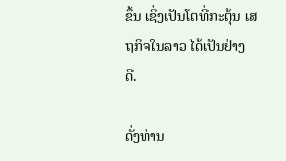ຂຶ້ນ ເຊິ່ງເປັນໂຕທີ່ກະຕຸ້ນ ເສຖກິຈໃນລາວ ໄດ້ເປັນຢ່າງດີ.

ດັ່ງທ່ານ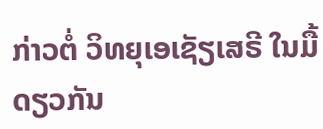ກ່າວຕໍ່ ວິທຍຸເອເຊັຽເສຣີ ໃນມື້ດຽວກັນ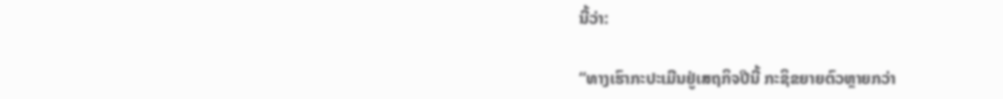ນີ້ວ່າ:

“ທາງເຮົາກະປະເມີນຢູ່ເສຖກິຈປີນີ້ ກະຊິຂຍາຍຕົວຫຼາຍກວ່າ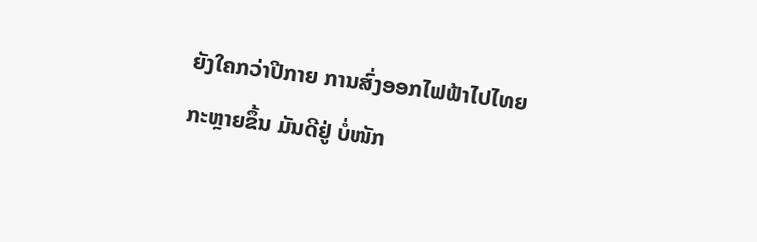ຍັງໃຄກວ່າປີກາຍ ການສົ່ງອອກໄຟຟ້າໄປໄທຍກະຫຼາຍຂຶ້ນ ມັນດີຢູ່ ບໍ່ໜັກ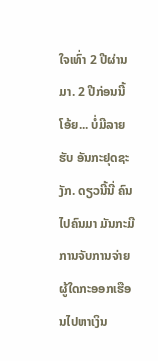ໃຈເທົ່າ 2 ປີຜ່ານມາ. 2 ປີກ່ອນນີ້ ໂອ້ຍ... ບໍ່ມີລາຍຮັບ ອັນກະຢຸດຊະງັກ. ດຽວນີ້ນີ່ ຄົນໄປຄົນມາ ມັນກະມີການຈັບການຈ່າຍ ຜູ້ໃດກະອອກເຮືອນໄປຫາເງິນ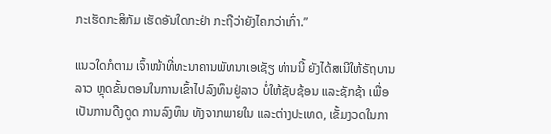ກະເຮັດກະສິກັມ ເຮັດອັນໃດກະຢ່າ ກະຖືວ່າຍັງໄຄກວ່າເກົ່າ.”

ແນວໃດກໍຕາມ ເຈົ້າໜ້າທີ່ທະນາຄານພັທນາເອເຊັຽ ທ່ານນີ້ ຍັງໄດ້ສເນີໃຫ້ຣັຖບານລາວ ຫຼຸດຂັ້ນຕອນໃນການເຂົ້າໄປລົງທຶນຢູ່ລາວ ບໍ່ໃຫ້ຊັບຊ້ອນ ແລະຊັກຊ້າ ເພື່ອເປັນການດືງດູດ ການລົງທຶນ ທັງຈາກພາຍໃນ ແລະຕ່າງປະເທດ, ເຂັ້ມງວດໃນກາ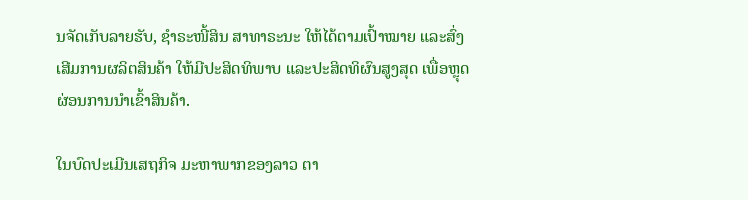ນຈັດເກັບລາຍຮັບ, ຊໍາຣະໜີ້ສິນ ສາທາຣະນະ ໃຫ້ໄດ້ຕາມເປົ້າໝາຍ ແລະສົ່ງເສີມການຜລິຕສິນຄ້າ ໃຫ້ມີປະສິດທິພາບ ແລະປະສິດທິຜົນສູງສຸດ ເພື່ອຫຼຸດຜ່ອນການນໍາເຂົ້າສິນຄ້າ.

ໃນບົດປະເມີນເສຖກິຈ ມະຫາພາກຂອງລາວ ຕາ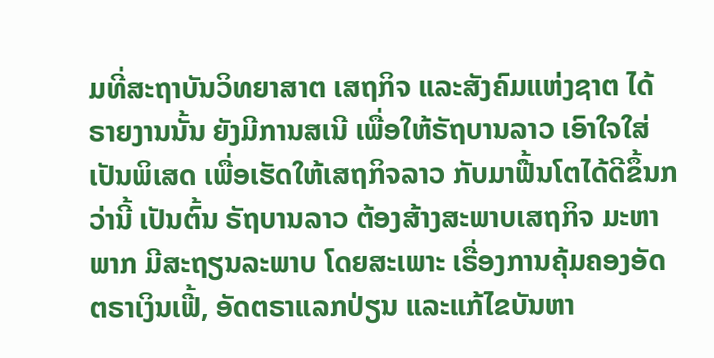ມທີ່ສະຖາບັນວິທຍາສາຕ ເສຖກິຈ ແລະສັງຄົມແຫ່ງຊາຕ ໄດ້ຣາຍງານນັ້ນ ຍັງມີການສເນີ ເພື່ອໃຫ້ຣັຖບານລາວ ເອົາໃຈໃສ່ເປັນພິເສດ ເພື່ອເຮັດໃຫ້ເສຖກິຈລາວ ກັບມາຟື້ນໂຕໄດ້ດີຂຶ້ນກວ່ານີ້ ເປັນຕົ້ນ ຣັຖບານລາວ ຕ້ອງສ້າງສະພາບເສຖກິຈ ມະຫາພາກ ມີສະຖຽນລະພາບ ໂດຍສະເພາະ ເຣື່ອງການຄຸ້ມຄອງອັດຕຣາເງິນເຟີ້, ອັດຕຣາແລກປ່ຽນ ແລະແກ້ໄຂບັນຫາ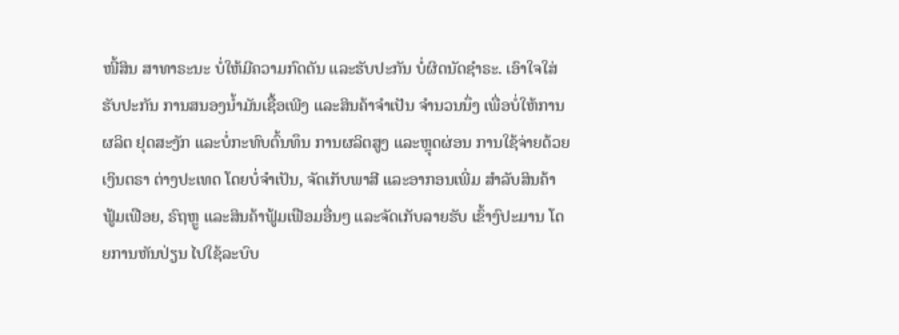ໜີ້ສິນ ສາທາຣະນະ ບໍ່ໃຫ້ມີຄວາມກົດດັນ ແລະຮັບປະກັນ ບໍ່ຜິດນັດຊໍາຣະ. ເອົາໃຈໃສ່ຮັບປະກັນ ການສນອງນໍ້າມັນເຊື້ອເພີງ ແລະສິນຄ້າຈໍາເປັນ ຈໍານວນນຶ່ງ ເພື່ອບໍ່ໃຫ້ການຜລິຕ ຢຸດສະງັກ ແລະບໍ່ກະທົບຕົ້ນທຶນ ການຜລິຕສູງ ແລະຫຼຸດຜ່ອນ ການໃຊ້ຈ່າຍດ້ວຍເງິນຕຣາ ຕ່າງປະເທດ ໂດຍບໍ່ຈໍາເປັນ, ຈັດເກັບພາສີ ແລະອາກອນເພີ່ມ ສໍາລັບສິນຄ້າ ຟູ້ມເຟືອຍ, ຣົຖຫຼູ ແລະສິນຄ້າຟູ້ມເຟືອມອື່ນໆ ແລະຈັດເກັບລາຍຮັບ ເຂົ້າງົປະມານ ໂດຍການຫັນປ່ຽນ ໄປໃຊ້ລະບົບ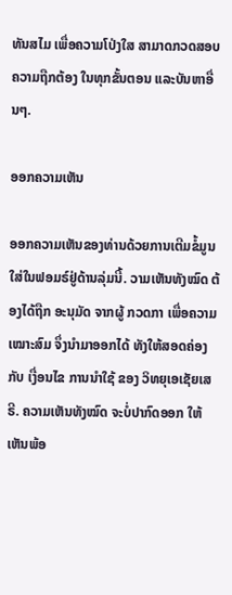ທັນສໄມ ເພື່ອຄວາມໂປ່ງໃສ ສາມາດກວດສອບ ຄວາມຖືກຕ້ອງ ໃນທຸກຂັ້ນຕອນ ແລະບັນຫາອື່ນໆ.

ອອກຄວາມເຫັນ

ອອກຄວາມເຫັນຂອງທ່ານດ້ວຍການເຕີມຂໍ້ມູນໃສ່ໃນຟອມຣ໌ຢູ່ດ້ານລຸ່ມນີ້. ວາມເຫັນທັງໝົດ ຕ້ອງໄດ້ຖືກ ອະນຸມັດ ຈາກຜູ້ ກວດກາ ເພື່ອຄວາມເໝາະສົມ ຈຶ່ງນໍາມາອອກໄດ້ ທັງໃຫ້ສອດຄ່ອງ ກັບ ເງື່ອນໄຂ ການນຳໃຊ້ ຂອງ ວິທຍຸເອເຊັຍເສຣີ. ຄວາມເຫັນທັງໝົດ ຈະບໍ່ປາກົດອອກ ໃຫ້ເຫັນພ້ອ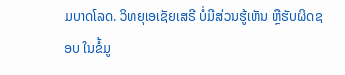ມບາດໂລດ. ວິທຍຸເອເຊັຍເສຣີ ບໍ່ມີສ່ວນຮູ້ເຫັນ ຫຼືຮັບຜິດຊອບ ໃນຂໍ້ມູ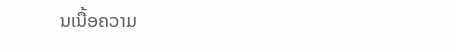ນເນື້ອຄວາມ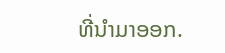ທີ່ນໍາມາອອກ.